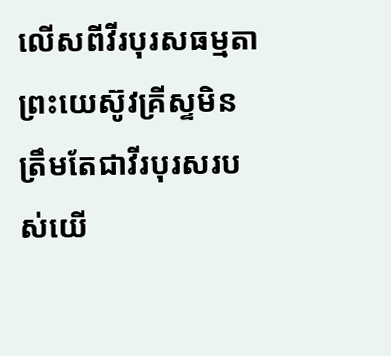លើសពីវីរបុរសធម្មតា
ព្រះយេស៊ូវគ្រីស្ទមិនត្រឹមតែជាវីរបុរសរបស់យើ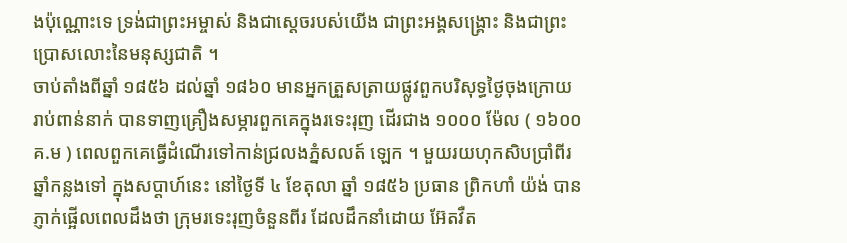ងប៉ុណ្ណោះទេ ទ្រង់ជាព្រះអម្ចាស់ និងជាស្តេចរបស់យើង ជាព្រះអង្គសង្គ្រោះ និងជាព្រះប្រោសលោះនៃមនុស្សជាតិ ។
ចាប់តាំងពីឆ្នាំ ១៨៥៦ ដល់ឆ្នាំ ១៨៦០ មានអ្នកត្រួសត្រាយផ្លូវពួកបរិសុទ្ធថ្ងៃចុងក្រោយរាប់ពាន់នាក់ បានទាញគ្រឿងសម្ភារពួកគេក្នុងរទេះរុញ ដើរជាង ១០០០ ម៉ែល ( ១៦០០ គ.ម ) ពេលពួកគេធ្វើដំណើរទៅកាន់ជ្រលងភ្នំសលត៍ ឡេក ។ មួយរយហុកសិបប្រាំពីរឆ្នាំកន្លងទៅ ក្នុងសប្ដាហ៍នេះ នៅថ្ងៃទី ៤ ខែតុលា ឆ្នាំ ១៨៥៦ ប្រធាន ព្រិកហាំ យ៉ង់ បានភ្ញាក់ផ្អើលពេលដឹងថា ក្រុមរទេះរុញចំនួនពីរ ដែលដឹកនាំដោយ អ៊ែតវឺត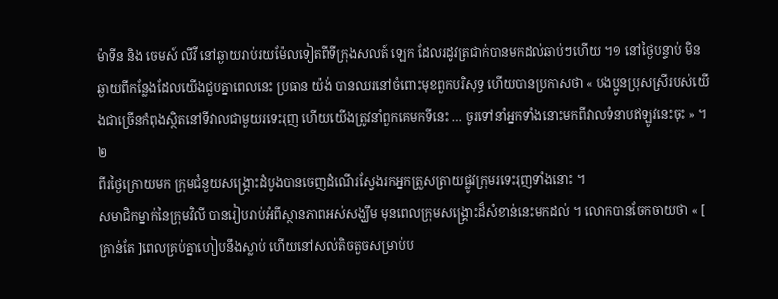ម៉ាទីន និង ចេមស៍ លីវី នៅឆ្ងាយរាប់រយម៉ែលទៀតពីទីក្រុងសលត៍ ឡេក ដែលរដូវត្រជាក់បានមកដល់ឆាប់ៗហើយ ។១ នៅថ្ងៃបន្ទាប់ មិនឆ្ងាយពីកន្លែងដែលយើងជួបគ្នាពេលនេះ ប្រធាន យ៉ង់ បានឈរនៅចំពោះមុខពួកបរិសុទ្ធ ហើយបានប្រកាសថា « បងប្អូនប្រុសស្រីរបស់យើងជាច្រើនកំពុងស្ថិតនៅទីវាលជាមួយរទេះរុញ ហើយយើងត្រូវនាំពួកគេមកទីនេះ … ចូរទៅនាំអ្នកទាំងនោះមកពីវាលទំនាបឥឡូវនេះចុះ » ។២
ពីរថ្ងៃក្រោយមក ក្រុមជំនួយសង្គ្រោះដំបូងបានចេញដំណើរស្វែងរកអ្នកត្រួសត្រាយផ្លូវក្រុមរទេះរុញទាំងនោះ ។
សមាជិកម្នាក់នៃក្រុមវិលី បានរៀបរាប់អំពីស្ថានភាពអស់សង្ឃឹម មុនពេលក្រុមសង្គ្រោះដ៏សំខាន់នេះមកដល់ ។ លោកបានចែកចាយថា « [ គ្រាន់តែ ]ពេលគ្រប់គ្នាហៀបនឹងស្លាប់ ហើយនៅសល់តិចតួចសម្រាប់ប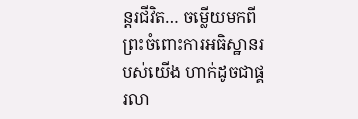ន្តរជីវិត… ចម្លើយមកពីព្រះចំពោះការអធិស្ឋានរបស់យើង ហាក់ដូចជាផ្គរលា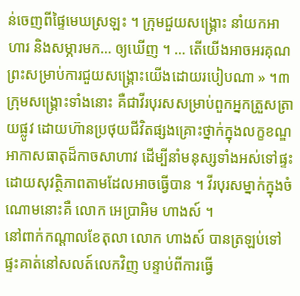ន់ចេញពីផ្ទៃមេឃស្រឡះ ។ ក្រុមជួយសង្គ្រោះ នាំយកអាហារ និងសម្ភារមក… ឲ្យឃើញ ។ … តើយើងអាចអរគុណព្រះសម្រាប់ការជួយសង្គ្រោះយើងដោយរបៀបណា » ។៣
ក្រុមសង្គ្រោះទាំងនោះ គឺជាវីរបុរសសម្រាប់ពួកអ្នកត្រួសត្រាយផ្លូវ ដោយហ៊ានប្រថុយជីវិតផ្សងគ្រោះថ្នាក់ក្នុងលក្ខខណ្ឌអាកាសធាតុដ៏កាចសាហាវ ដើម្បីនាំមនុស្សទាំងអស់ទៅផ្ទះដោយសុវត្ថិភាពតាមដែលអាចធ្វើបាន ។ វីរបុរសម្នាក់ក្នុងចំណោមនោះគឺ លោក អេប្រាអិម ហាងស៍ ។
នៅពាក់កណ្តាលខែតុលា លោក ហាងស៍ បានត្រឡប់ទៅផ្ទះគាត់នៅសលត៍លេកវិញ បន្ទាប់ពីការធ្វើ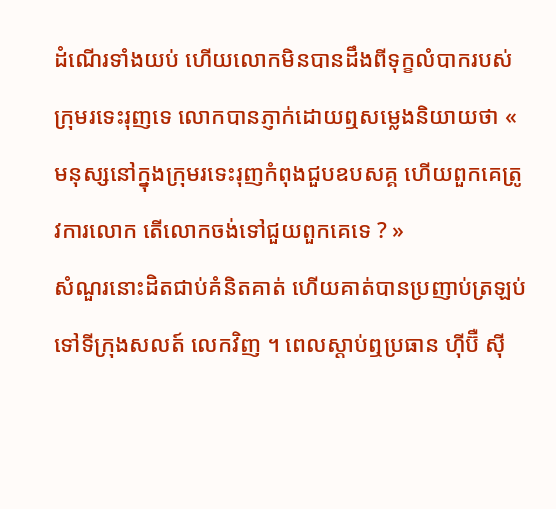ដំណើរទាំងយប់ ហើយលោកមិនបានដឹងពីទុក្ខលំបាករបស់ក្រុមរទេះរុញទេ លោកបានភ្ញាក់ដោយឮសម្លេងនិយាយថា « មនុស្សនៅក្នុងក្រុមរទេះរុញកំពុងជួបឧបសគ្គ ហើយពួកគេត្រូវការលោក តើលោកចង់ទៅជួយពួកគេទេ ? »
សំណួរនោះដិតជាប់គំនិតគាត់ ហើយគាត់បានប្រញាប់ត្រឡប់ទៅទីក្រុងសលត៍ លេកវិញ ។ ពេលស្ដាប់ឮប្រធាន ហ៊ីប៊ឺ ស៊ី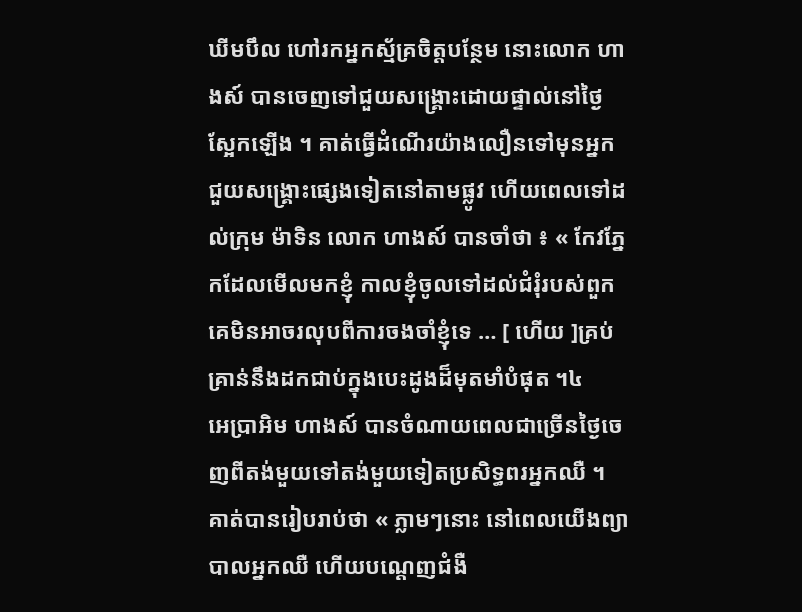ឃីមបឹល ហៅរកអ្នកស្ម័គ្រចិត្តបន្ថែម នោះលោក ហាងស៍ បានចេញទៅជួយសង្គ្រោះដោយផ្ទាល់នៅថ្ងៃស្អែកឡើង ។ គាត់ធ្វើដំណើរយ៉ាងលឿនទៅមុនអ្នកជួយសង្គ្រោះផ្សេងទៀតនៅតាមផ្លូវ ហើយពេលទៅដល់ក្រុម ម៉ាទិន លោក ហាងស៍ បានចាំថា ៖ « កែវភ្នែកដែលមើលមកខ្ញុំ កាលខ្ញុំចូលទៅដល់ជំរុំរបស់ពួកគេមិនអាចរលុបពីការចងចាំខ្ញុំទេ … [ ហើយ ]គ្រប់គ្រាន់នឹងដកជាប់ក្នុងបេះដូងដ៏មុតមាំបំផុត ។៤
អេប្រាអិម ហាងស៍ បានចំណាយពេលជាច្រើនថ្ងៃចេញពីតង់មួយទៅតង់មួយទៀតប្រសិទ្ធពរអ្នកឈឺ ។ គាត់បានរៀបរាប់ថា « ភ្លាមៗនោះ នៅពេលយើងព្យាបាលអ្នកឈឺ ហើយបណ្តេញជំងឺ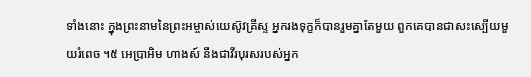ទាំងនោះ ក្នុងព្រះនាមនៃព្រះអម្ចាស់យេស៊ូវគ្រីស្ទ អ្នករងទុក្ខក៏បានរួមគ្នាតែមួយ ពួកគេបានជាសះស្បើយមួយរំពេច ។៥ អេប្រាអិម ហាងស៍ នឹងជាវីរបុរសរបស់អ្នក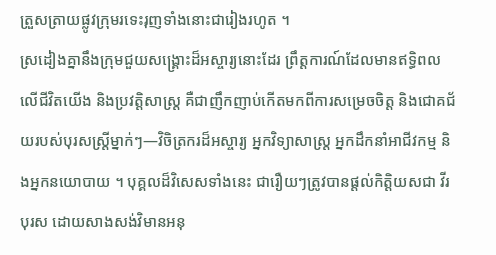ត្រួសត្រាយផ្លូវក្រុមរទេះរុញទាំងនោះជារៀងរហូត ។
ស្រដៀងគ្នានឹងក្រុមជួយសង្គ្រោះដ៏អស្ចារ្យនោះដែរ ព្រឹត្តការណ៍ដែលមានឥទ្ធិពលលើជីវិតយើង និងប្រវត្តិសាស្ត្រ គឺជាញឹកញាប់កើតមកពីការសម្រេចចិត្ត និងជោគជ័យរបស់បុរសស្ត្រីម្នាក់ៗ—វិចិត្រករដ៏អស្ចារ្យ អ្នកវិទ្យាសាស្ត្រ អ្នកដឹកនាំអាជីវកម្ម និងអ្នកនយោបាយ ។ បុគ្គលដ៏វិសេសទាំងនេះ ជារឿយៗត្រូវបានផ្តល់កិត្តិយសជា វីរបុរស ដោយសាងសង់វិមានអនុ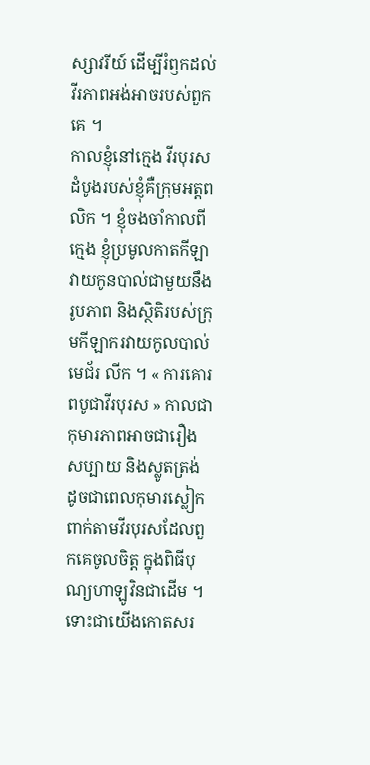ស្សាវរីយ៍ ដើម្បីរំឭកដល់វីរភាពអង់អាចរបស់ពួកគេ ។
កាលខ្ញុំនៅក្មេង វីរបុរសដំបូងរបស់ខ្ញុំគឺក្រុមអត្តពលិក ។ ខ្ញុំចងចាំកាលពីក្មេង ខ្ញុំប្រមូលកាតកីឡាវាយកូនបាល់ជាមួយនឹងរូបភាព និងស្ថិតិរបស់ក្រុមកីឡាករវាយកូលបាល់ មេជ័រ លីក ។ « ការគោរពបូជាវីរបុរស » កាលជាកុមារភាពអាចជារឿងសប្បាយ និងស្លូតត្រង់ ដូចជាពេលកុមារស្លៀកពាក់តាមវីរបុរសដែលពួកគេចូលចិត្ត ក្នុងពិធីបុណ្យហាឡូវិនជាដើម ។ ទោះជាយើងកោតសរ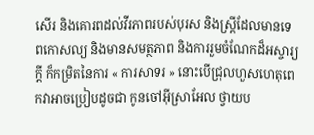សើរ និងគោរពដល់វីរភាពរបស់បុរស និងស្ត្រីដែលមានទេពកោសល្យ និងមានសមត្ថភាព និងការរួមចំណែកដ៏អស្ចារ្យក្តី ក៏កម្រិតនៃការ « ការសាទរ » នោះបើជ្រុលហួសហេតុពេកវាអាចប្រៀបដូចជា កូនចៅអ៊ីស្រាអែល ថ្វាយប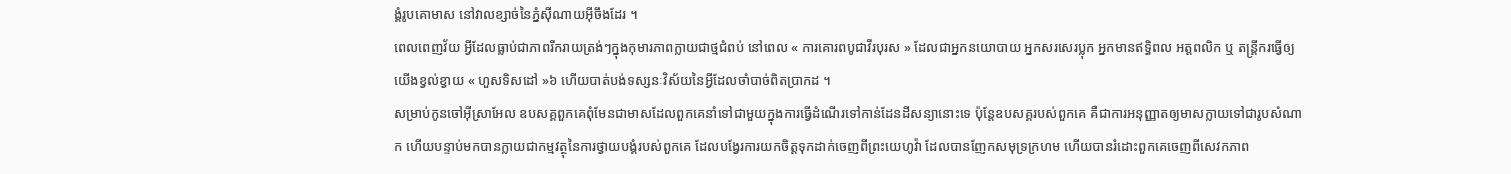ង្គំរូបគោមាស នៅវាលខ្សាច់នៃភ្នំស៊ីណាយអ៊ីចឹងដែរ ។
ពេលពេញវ័យ អ្វីដែលធ្លាប់ជាភាពរីករាយត្រង់ៗក្នុងកុមារភាពក្លាយជាថ្មជំពប់ នៅពេល « ការគោរពបូជាវីរបុរស » ដែលជាអ្នកនយោបាយ អ្នកសរសេរប្លុក អ្នកមានឥទ្ធិពល អត្តពលិក ឬ តន្ត្រីករធ្វើឲ្យយើងខ្វល់ខ្វាយ « ហួសទិសដៅ »៦ ហើយបាត់បង់ទស្សនៈវិស័យនៃអ្វីដែលចាំបាច់ពិតប្រាកដ ។
សម្រាប់កូនចៅអ៊ីស្រាអែល ឧបសគ្គពួកគេពុំមែនជាមាសដែលពួកគេនាំទៅជាមួយក្នុងការធ្វើដំណើរទៅកាន់ដែនដីសន្យានោះទេ ប៉ុន្តែឧបសគ្គរបស់ពួកគេ គឺជាការអនុញ្ញាតឲ្យមាសក្លាយទៅជារូបសំណាក ហើយបន្ទាប់មកបានក្លាយជាកម្មវត្ថុនៃការថ្វាយបង្គំរបស់ពួកគេ ដែលបង្វែរការយកចិត្ដទុកដាក់ចេញពីព្រះយេហូវ៉ា ដែលបានញែកសមុទ្រក្រហម ហើយបានរំដោះពួកគេចេញពីសេវកភាព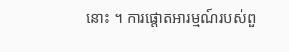នោះ ។ ការផ្តោតអារម្មណ៍របស់ពួ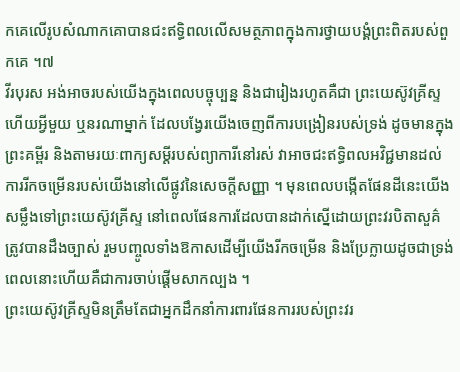កគេលើរូបសំណាកគោបានជះឥទ្ធិពលលើសមត្ថភាពក្នុងការថ្វាយបង្គំព្រះពិតរបស់ពួកគេ ។៧
វីរបុរស អង់អាចរបស់យើងក្នុងពេលបច្ចុប្បន្ន និងជារៀងរហូតគឺជា ព្រះយេស៊ូវគ្រីស្ទ ហើយអ្វីមួយ ឬនរណាម្នាក់ ដែលបង្វែរយើងចេញពីការបង្រៀនរបស់ទ្រង់ ដូចមានក្នុងព្រះគម្ពីរ និងតាមរយៈពាក្យសម្ដីរបស់ព្យាការីនៅរស់ វាអាចជះឥទ្ធិពលអវិជ្ជមានដល់ការរីកចម្រើនរបស់យើងនៅលើផ្លូវនៃសេចក្ដីសញ្ញា ។ មុនពេលបង្កើតផែនដីនេះយើងសម្លឹងទៅព្រះយេស៊ូវគ្រីស្ទ នៅពេលផែនការដែលបានដាក់ស្នើដោយព្រះវរបិតាសួគ៌ត្រូវបានដឹងច្បាស់ រួមបញ្ចូលទាំងឱកាសដើម្បីយើងរីកចម្រើន និងប្រែក្លាយដូចជាទ្រង់ ពេលនោះហើយគឺជាការចាប់ផ្តើមសាកល្បង ។
ព្រះយេស៊ូវគ្រីស្ទមិនត្រឹមតែជាអ្នកដឹកនាំការពារផែនការរបស់ព្រះវរ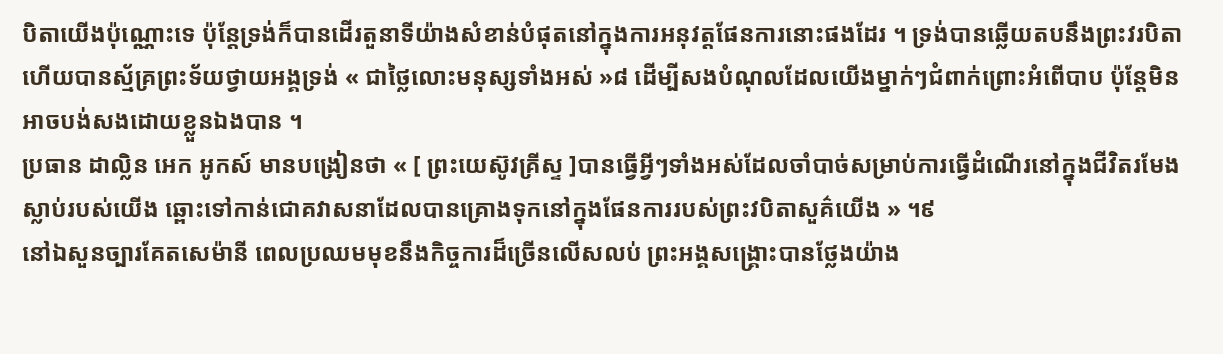បិតាយើងប៉ុណ្ណោះទេ ប៉ុន្តែទ្រង់ក៏បានដើរតួនាទីយ៉ាងសំខាន់បំផុតនៅក្នុងការអនុវត្តផែនការនោះផងដែរ ។ ទ្រង់បានឆ្លើយតបនឹងព្រះវរបិតា ហើយបានស្ម័គ្រព្រះទ័យថ្វាយអង្គទ្រង់ « ជាថ្លៃលោះមនុស្សទាំងអស់ »៨ ដើម្បីសងបំណុលដែលយើងម្នាក់ៗជំពាក់ព្រោះអំពើបាប ប៉ុន្តែមិនអាចបង់សងដោយខ្លួនឯងបាន ។
ប្រធាន ដាល្លិន អេក អូកស៍ មានបង្រៀនថា « [ ព្រះយេស៊ូវគ្រីស្ទ ]បានធ្វើអ្វីៗទាំងអស់ដែលចាំបាច់សម្រាប់ការធ្វើដំណើរនៅក្នុងជីវិតរមែងស្លាប់របស់យើង ឆ្ពោះទៅកាន់ជោគវាសនាដែលបានគ្រោងទុកនៅក្នុងផែនការរបស់ព្រះវបិតាសួគ៌យើង » ។៩
នៅឯសួនច្បារគែតសេម៉ានី ពេលប្រឈមមុខនឹងកិច្ចការដ៏ច្រើនលើសលប់ ព្រះអង្គសង្គ្រោះបានថ្លែងយ៉ាង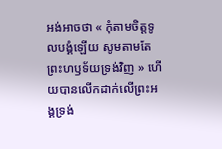អង់អាចថា « កុំតាមចិត្តទូលបង្គំឡើយ សូមតាមតែព្រះហឫទ័យទ្រង់វិញ » ហើយបានលើកដាក់លើព្រះអង្គទ្រង់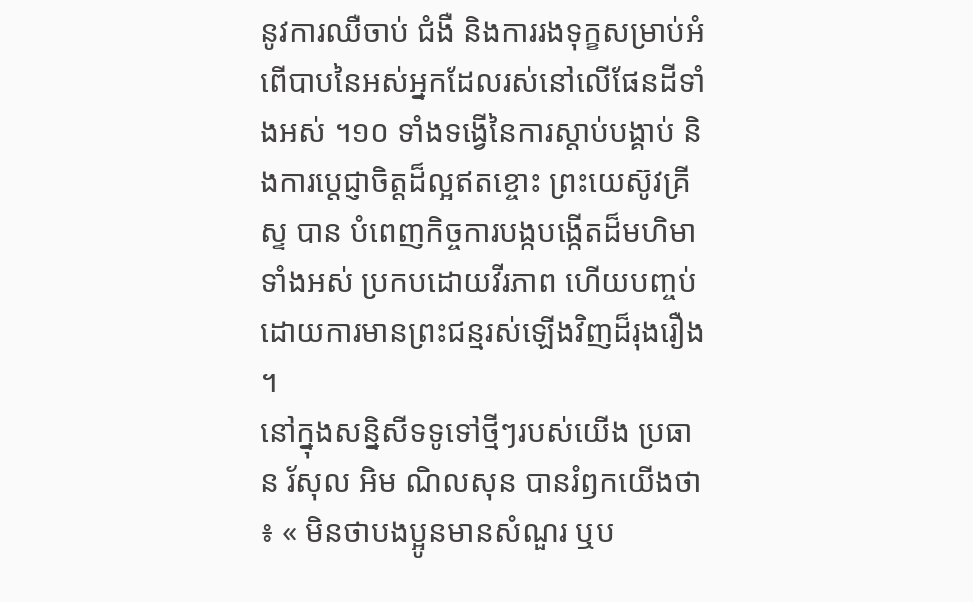នូវការឈឺចាប់ ជំងឺ និងការរងទុក្ខសម្រាប់អំពើបាបនៃអស់អ្នកដែលរស់នៅលើផែនដីទាំងអស់ ។១០ ទាំងទង្វើនៃការស្តាប់បង្គាប់ និងការប្តេជ្ញាចិត្តដ៏ល្អឥតខ្ចោះ ព្រះយេស៊ូវគ្រីស្ទ បាន បំពេញកិច្ចការបង្កបង្កើតដ៏មហិមាទាំងអស់ ប្រកបដោយវីរភាព ហើយបញ្ចប់ដោយការមានព្រះជន្មរស់ឡើងវិញដ៏រុងរឿង ។
នៅក្នុងសន្និសីទទូទៅថ្មីៗរបស់យើង ប្រធាន រ័សុល អិម ណិលសុន បានរំឭកយើងថា ៖ « មិនថាបងប្អូនមានសំណួរ ឬប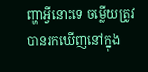ញ្ហាអ្វីនោះទេ ចម្លើយត្រូវបានរកឃើញនៅក្នុង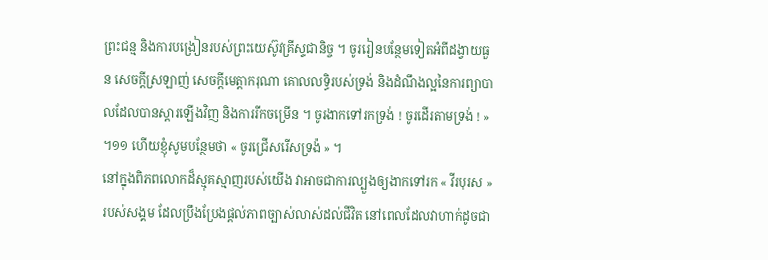ព្រះជន្ម និងការបង្រៀនរបស់ព្រះយេស៊ូវគ្រីស្ទជានិច្ច ។ ចូររៀនបន្ថែមទៀតអំពីដង្វាយធួន សេចក្តីស្រឡាញ់ សេចក្តីមេត្តាករុណា គោលលទ្ធិរបស់ទ្រង់ និងដំណឹងល្អនៃការព្យាបាលដែលបានស្តារឡើងវិញ និងការរីកចម្រើន ។ ចូរងាកទៅរកទ្រង់ ! ចូរដើរតាមទ្រង់ ! » ។១១ ហើយខ្ញុំសូមបន្ថែមថា « ចូរជ្រើសរើសទ្រង៉ » ។
នៅក្នុងពិភពលោកដ៏ស្មុគស្មាញរបស់យើង វាអាចជាការល្បួងឲ្យងាកទៅរក « វីរបុរស » របស់សង្គម ដែលប្រឹងប្រែងផ្តល់ភាពច្បាស់លាស់ដល់ជីវិត នៅពេលដែលវាហាក់ដូចជា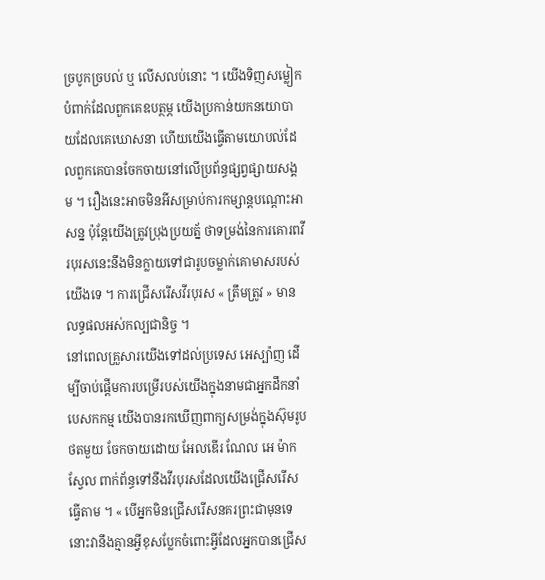ច្របូកច្របល់ ឬ លើសលប់នោះ ។ យើងទិញសម្លៀកបំពាក់ដែលពួកគេឧបត្ថម្ភ យើងប្រកាន់យកនយោបាយដែលគេឃោសនា ហើយយើងធ្វើតាមយោបល់ដែលពួកគេបានចែកចាយនៅលើប្រព័ន្ធផ្សព្វផ្សាយសង្គម ។ រឿងនេះអាចមិនអីសម្រាប់ការកម្សាន្ដបណ្តោះអាសន្ន ប៉ុន្តែយើងត្រូវប្រុងប្រយត្ន័ ថាទម្រង់នៃការគោរពវីរបុរសនេះនឹងមិនក្លាយទៅជារូបចម្លាក់គោមាសរបស់យើងទេ ។ ការជ្រើសរើសវីរបុរស « ត្រឹមត្រូវ » មានលទ្ធផលអស់កល្បជានិច្ច ។
នៅពេលគ្រួសារយើងទៅដល់ប្រទេស អេស្ប៉ាញ ដើម្បីចាប់ផ្តើមការបម្រើរបស់យើងក្នុងនាមជាអ្នកដឹកនាំបេសកកម្ម យើងបានរកឃើញពាក្យសម្រង់ក្នុងស៊ុមរូបថតមួយ ចែកចាយដោយ អែលឌើរ ណែល អេ ម៉ាកស្វែល ពាក់ព័ន្ធទៅនឹងវីរបុរសដែលយើងជ្រើសរើសធ្វើតាម ។ « បើអ្នកមិនជ្រើសរើសនគរព្រះជាមុនទេ នោះវានឹងគ្មានអ្វីខុសប្លែកចំពោះអ្វីដែលអ្នកបានជ្រើស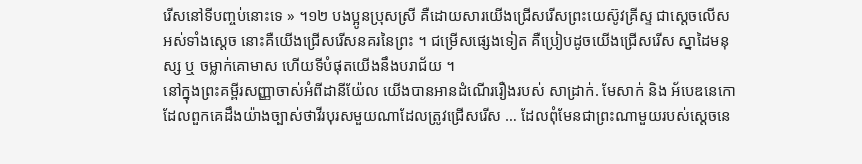រើសនៅទីបញ្ចប់នោះទេ » ។១២ បងប្អូនប្រុសស្រី គឺដោយសារយើងជ្រើសរើសព្រះយេស៊ូវគ្រីស្ទ ជាស្តេចលើសអស់ទាំងស្តេច នោះគឺយើងជ្រើសរើសនគរនៃព្រះ ។ ជម្រើសផ្សេងទៀត គឺប្រៀបដូចយើងជ្រើសរើស ស្នាដៃមនុស្ស ឬ ចម្លាក់គោមាស ហើយទីបំផុតយើងនឹងបរាជ័យ ។
នៅក្នុងព្រះគម្ពីរសញ្ញាចាស់អំពីដានីយ៉ែល យើងបានអានដំណើររឿងរបស់ សាដ្រាក់. មែសាក់ និង អ័បេឌនេកោ ដែលពួកគេដឹងយ៉ាងច្បាស់ថាវីរបុរសមួយណាដែលត្រូវជ្រើសរើស … ដែលពុំមែនជាព្រះណាមួយរបស់ស្តេចនេ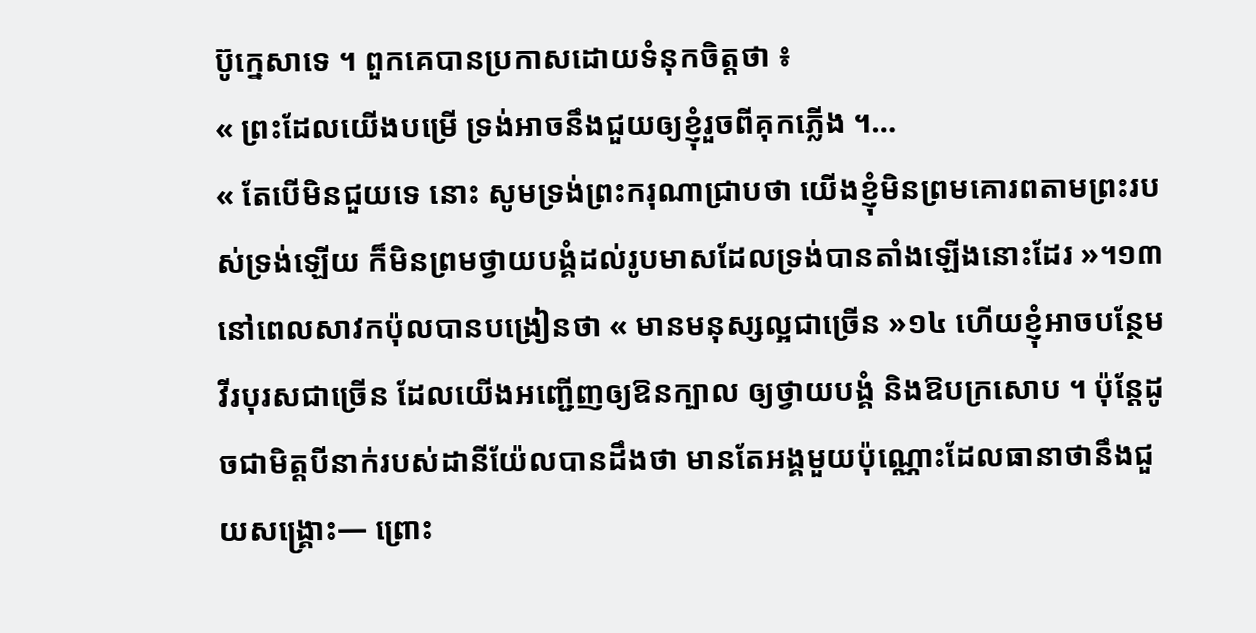ប៊ូក្នេសាទេ ។ ពួកគេបានប្រកាសដោយទំនុកចិត្តថា ៖
« ព្រះដែលយើងបម្រើ ទ្រង់អាចនឹងជួយឲ្យខ្ញុំរួចពីគុកភ្លើង ។…
« តែបើមិនជួយទេ នោះ សូមទ្រង់ព្រះករុណាជ្រាបថា យើងខ្ញុំមិនព្រមគោរពតាមព្រះរបស់ទ្រង់ឡើយ ក៏មិនព្រមថ្វាយបង្គំដល់រូបមាសដែលទ្រង់បានតាំងឡើងនោះដែរ »។១៣
នៅពេលសាវកប៉ុលបានបង្រៀនថា « មានមនុស្សល្អជាច្រើន »១៤ ហើយខ្ញុំអាចបន្ថែមវីរបុរសជាច្រើន ដែលយើងអញ្ជើញឲ្យឱនក្បាល ឲ្យថ្វាយបង្គំ និងឱបក្រសោប ។ ប៉ុន្តែដូចជាមិត្តបីនាក់របស់ដានីយ៉ែលបានដឹងថា មានតែអង្គមួយប៉ុណ្ណោះដែលធានាថានឹងជួយសង្គ្រោះ— ព្រោះ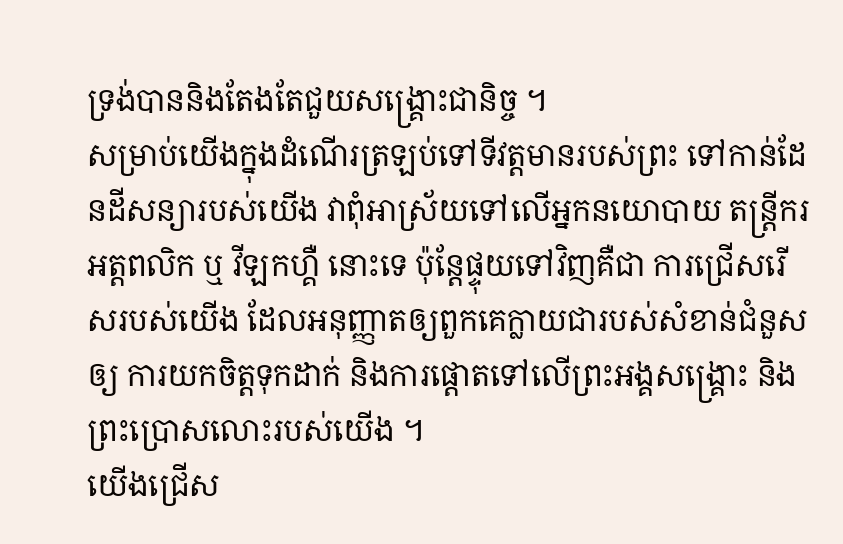ទ្រង់បាននិងតែងតែជួយសង្គ្រោះជានិច្ច ។
សម្រាប់យើងក្នុងដំណើរត្រឡប់ទៅទីវត្តមានរបស់ព្រះ ទៅកាន់ដែនដីសន្យារបស់យើង វាពុំអាស្រ័យទៅលើអ្នកនយោបាយ តន្ត្រីករ អត្តពលិក ឬ វីឡកហ្គឺ នោះទេ ប៉ុន្តែផ្ទុយទៅវិញគឺជា ការជ្រើសរើសរបស់យើង ដែលអនុញ្ញាតឲ្យពួកគេក្លាយជារបស់សំខាន់ជំនួសឲ្យ ការយកចិត្តទុកដាក់ និងការផ្តោតទៅលើព្រះអង្គសង្គ្រោះ និងព្រះប្រោសលោះរបស់យើង ។
យើងជ្រើស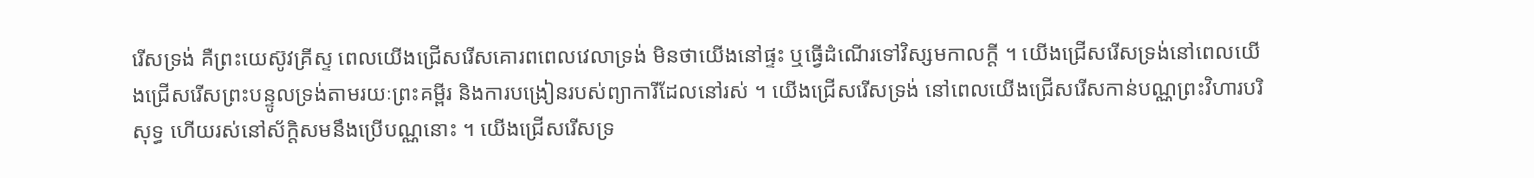រើសទ្រង់ គឺព្រះយេស៊ូវគ្រីស្ទ ពេលយើងជ្រើសរើសគោរពពេលវេលាទ្រង់ មិនថាយើងនៅផ្ទះ ឬធ្វើដំណើរទៅវិស្សមកាលក្តី ។ យើងជ្រើសរើសទ្រង់នៅពេលយើងជ្រើសរើសព្រះបន្ទូលទ្រង់តាមរយៈព្រះគម្ពីរ និងការបង្រៀនរបស់ព្យាការីដែលនៅរស់ ។ យើងជ្រើសរើសទ្រង់ នៅពេលយើងជ្រើសរើសកាន់បណ្ណព្រះវិហារបរិសុទ្ធ ហើយរស់នៅស័ក្ដិសមនឹងប្រើបណ្ណនោះ ។ យើងជ្រើសរើសទ្រ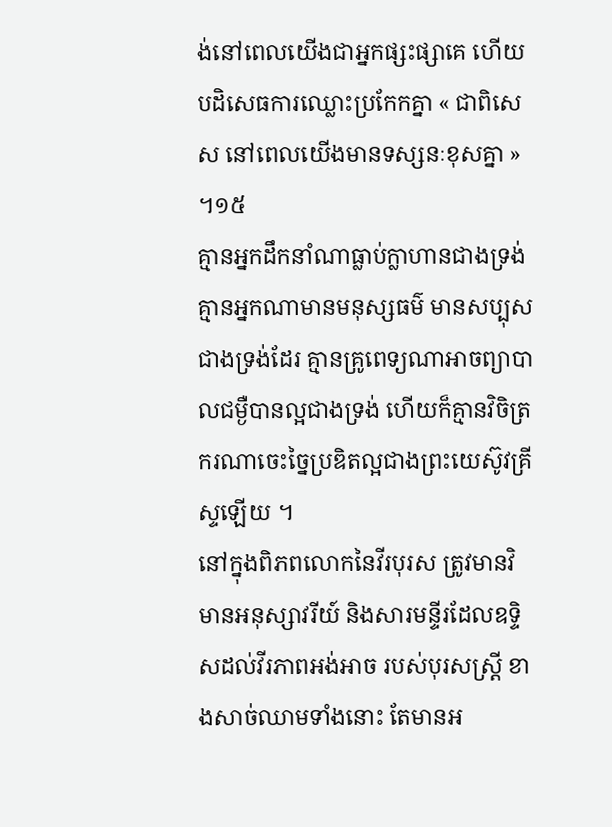ង់នៅពេលយើងជាអ្នកផ្សះផ្សាគេ ហើយបដិសេធការឈ្លោះប្រកែកគ្នា « ជាពិសេស នៅពេលយើងមានទស្សនៈខុសគ្នា » ។១៥
គ្មានអ្នកដឹកនាំណាធ្លាប់ក្លាហានជាងទ្រង់ គ្មានអ្នកណាមានមនុស្សធម៌ មានសប្បុសជាងទ្រង់ដែរ គ្មានគ្រូពេទ្យណាអាចព្យាបាលជម្ងឺបានល្អជាងទ្រង់ ហើយក៏គ្មានវិចិត្រករណាចេះច្នៃប្រឌិតល្អជាងព្រះយេស៊ូវគ្រីស្ទឡើយ ។
នៅក្នុងពិភពលោកនៃវីរបុរស ត្រូវមានវិមានអនុស្សាវរីយ៍ និងសារមន្ទីរដែលឧទ្ទិសដល់វីរភាពអង់អាច របស់បុរសស្រី្ត ខាងសាច់ឈាមទាំងនោះ តែមានអ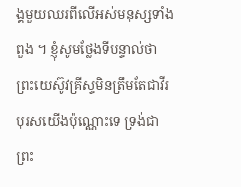ង្គមួយឈរពីលើអស់មនុស្សទាំងពួង ។ ខ្ញុំសូមថ្លែងទីបន្ទាល់ថា ព្រះយេស៊ូវគ្រីស្ទមិនត្រឹមតែជាវីរបុរសយើងប៉ុណ្ណោះទេ ទ្រង់ជាព្រះ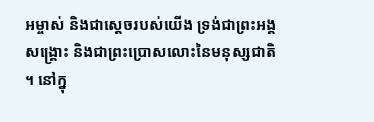អម្ចាស់ និងជាស្តេចរបស់យើង ទ្រង់ជាព្រះអង្គសង្គ្រោះ និងជាព្រះប្រោសលោះនៃមនុស្សជាតិ ។ នៅក្នុ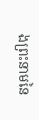ងព្រះនាមនៃ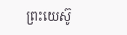ព្រះយេស៊ូ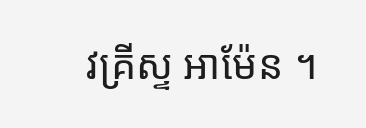វគ្រីស្ទ អាម៉ែន ។